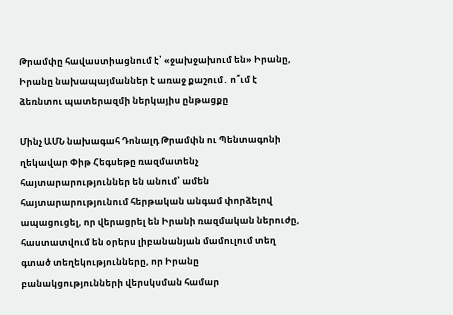Թրամփը հավաստիացնում է՝ «ջախջախում են» Իրանը, Իրանը նախապայմաններ է առաջ քաշում․ ո՞ւմ է ձեռնտու պատերազմի ներկայիս ընթացքը

Մինչ ԱՄՆ նախագահ Դոնալդ Թրամփն ու Պենտագոնի ղեկավար Փիթ Հեգսեթը ռազմատենչ հայտարարություններ են անում՝ ամեն հայտարարությունում հերթական անգամ փորձելով ապացուցել, որ վերացրել են Իրանի ռազմական ներուժը, հաստատվում են օրերս լիբանանյան մամուլում տեղ գտած տեղեկությունները, որ Իրանը բանակցությունների վերսկսման համար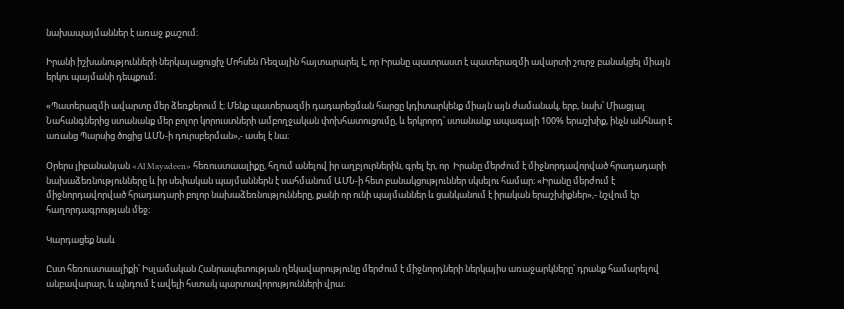նախապայմաններ է առաջ քաշում։

Իրանի իշխանությունների ներկայացուցիչ Մոհսեն Ռեզային հայտարարել է, որ Իրանը պատրաստ է պատերազմի ավարտի շուրջ բանակցել միայն երկու պայմանի դեպքում։

«Պատերազմի ավարտը մեր ձեռքերում է։ Մենք պատերազմի դադարեցման հարցը կդիտարկենք միայն այն ժամանակ, երբ, նախ՝ Միացյալ Նահանգներից ստանանք մեր բոլոր կորուստների ամբողջական փոխհատուցումը, և երկրորդ՝ ստանանք ապագայի 100% երաշխիք, ինչն անհնար է առանց Պարսից ծոցից ԱՄՆ-ի դուրսբերման»,- ասել է նա։

Օրերս լիբանանյան «Al Mayadeen» հեռուստաալիքը, հղում անելով իր աղբյուրներին, գրել էր, որ  Իրանը մերժում է միջնորդավորված հրադադարի նախաձեռնությունները և իր սեփական պայմաններն է սահմանում ԱՄՆ-ի հետ բանակցություններ սկսելու համար։ «Իրանը մերժում է միջնորդավորված հրադադարի բոլոր նախաձեռնությունները, քանի որ ունի պայմաններ և ցանկանում է իրական երաշխիքներ»,- նշվում էր հաղորդագրության մեջ։

Կարդացեք նաև

Ըստ հեռուստաալիքի՝ Իսլամական Հանրապետության ղեկավարությունը մերժում է միջնորդների ներկայիս առաջարկները՝ դրանք համարելով անբավարար, և պնդում է ավելի հստակ պարտավորությունների վրա։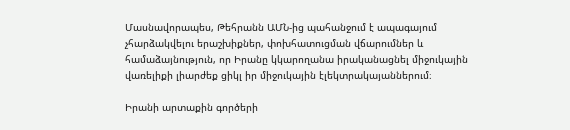Մասնավորապես, Թեհրանն ԱՄՆ-ից պահանջում է ապագայում չհարձակվելու երաշխիքներ, փոխհատուցման վճարումներ և համաձայնություն, որ Իրանը կկարողանա իրականացնել միջուկային վառելիքի լիարժեք ցիկլ իր միջուկային էլեկտրակայաններում։

Իրանի արտաքին գործերի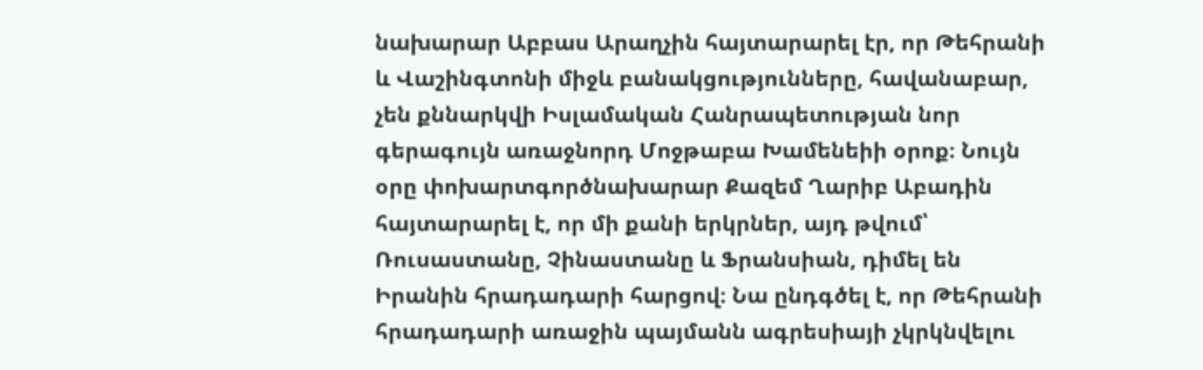նախարար Աբբաս Արաղչին հայտարարել էր, որ Թեհրանի և Վաշինգտոնի միջև բանակցությունները, հավանաբար, չեն քննարկվի Իսլամական Հանրապետության նոր գերագույն առաջնորդ Մոջթաբա Խամենեիի օրոք։ Նույն օրը փոխարտգործնախարար Քազեմ Ղարիբ Աբադին հայտարարել է, որ մի քանի երկրներ, այդ թվում՝ Ռուսաստանը, Չինաստանը և Ֆրանսիան, դիմել են Իրանին հրադադարի հարցով։ Նա ընդգծել է, որ Թեհրանի հրադադարի առաջին պայմանն ագրեսիայի չկրկնվելու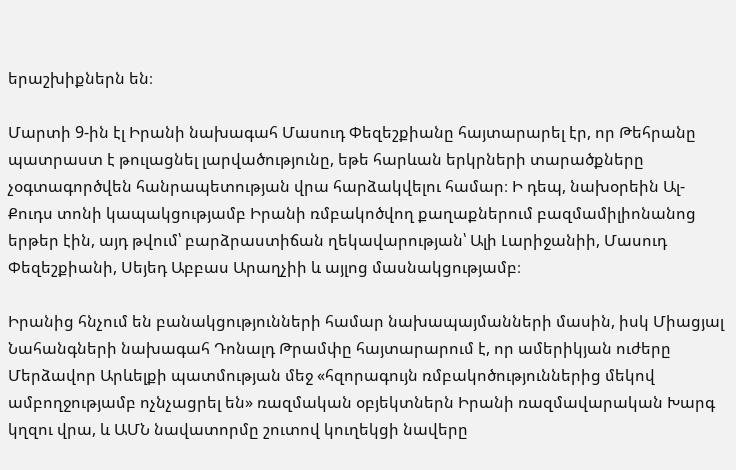երաշխիքներն են։

Մարտի 9-ին էլ Իրանի նախագահ Մասուդ Փեզեշքիանը հայտարարել էր, որ Թեհրանը պատրաստ է թուլացնել լարվածությունը, եթե հարևան երկրների տարածքները չօգտագործվեն հանրապետության վրա հարձակվելու համար։ Ի դեպ, նախօրեին Ալ-Քուդս տոնի կապակցությամբ Իրանի ռմբակոծվող քաղաքներում բազմամիլիոնանոց երթեր էին, այդ թվում՝ բարձրաստիճան ղեկավարության՝ Ալի Լարիջանիի, Մասուդ Փեզեշքիանի, Սեյեդ Աբբաս Արաղչիի և այլոց մասնակցությամբ։

Իրանից հնչում են բանակցությունների համար նախապայմանների մասին, իսկ Միացյալ Նահանգների նախագահ Դոնալդ Թրամփը հայտարարում է, որ ամերիկյան ուժերը Մերձավոր Արևելքի պատմության մեջ «հզորագույն ռմբակոծություններից մեկով ամբողջությամբ ոչնչացրել են» ռազմական օբյեկտներն Իրանի ռազմավարական Խարգ կղզու վրա, և ԱՄՆ նավատորմը շուտով կուղեկցի նավերը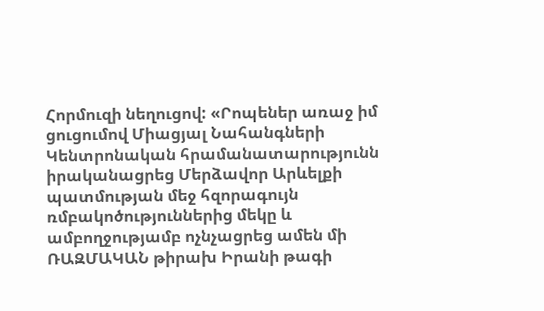Հորմուզի նեղուցով: «Րոպեներ առաջ իմ ցուցումով Միացյալ Նահանգների Կենտրոնական հրամանատարությունն իրականացրեց Մերձավոր Արևելքի պատմության մեջ հզորագույն ռմբակոծություններից մեկը և ամբողջությամբ ոչնչացրեց ամեն մի ՌԱԶՄԱԿԱՆ թիրախ Իրանի թագի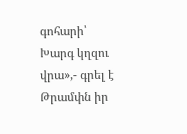գոհարի՝ Խարգ կղզու վրա»,- գրել է Թրամփն իր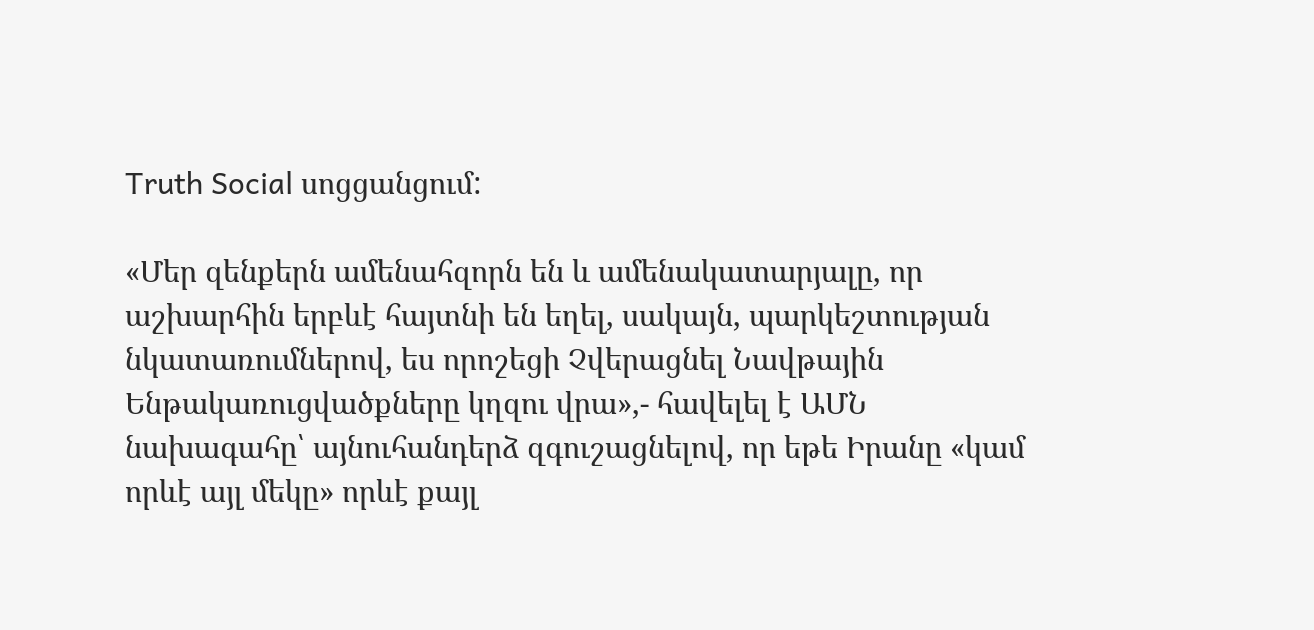Truth Social սոցցանցում:

«Մեր զենքերն ամենահզորն են և ամենակատարյալը, որ աշխարհին երբևէ հայտնի են եղել, սակայն, պարկեշտության նկատառումներով, ես որոշեցի Չվերացնել Նավթային Ենթակառուցվածքները կղզու վրա»,- հավելել է ԱՄՆ նախագահը՝ այնուհանդերձ զգուշացնելով, որ եթե Իրանը «կամ որևէ այլ մեկը» որևէ քայլ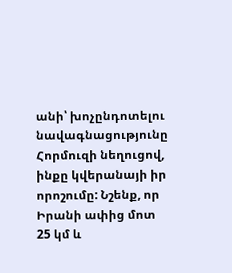անի՝ խոչընդոտելու նավագնացությունը Հորմուզի նեղուցով, ինքը կվերանայի իր որոշումը: Նշենք, որ Իրանի ափից մոտ 25 կմ և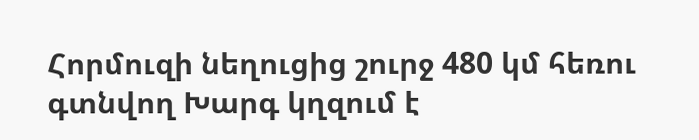Հորմուզի նեղուցից շուրջ 480 կմ հեռու գտնվող Խարգ կղզում է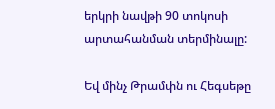երկրի նավթի 90 տոկոսի արտահանման տերմինալը:

Եվ մինչ Թրամփն ու Հեգսեթը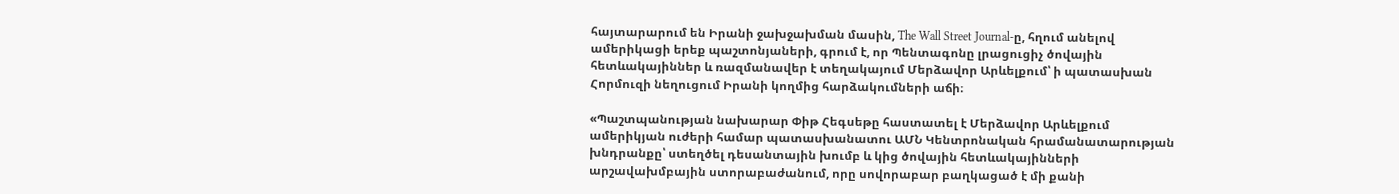հայտարարում են Իրանի ջախջախման մասին, The Wall Street Journal-ը, հղում անելով  ամերիկացի երեք պաշտոնյաների, գրում է, որ Պենտագոնը լրացուցիչ ծովային հետևակայիններ և ռազմանավեր է տեղակայում Մերձավոր Արևելքում՝ ի պատասխան Հորմուզի նեղուցում Իրանի կողմից հարձակումների աճի։

«Պաշտպանության նախարար Փիթ Հեգսեթը հաստատել է Մերձավոր Արևելքում ամերիկյան ուժերի համար պատասխանատու ԱՄՆ Կենտրոնական հրամանատարության խնդրանքը՝ ստեղծել դեսանտային խումբ և կից ծովային հետևակայինների արշավախմբային ստորաբաժանում, որը սովորաբար բաղկացած է մի քանի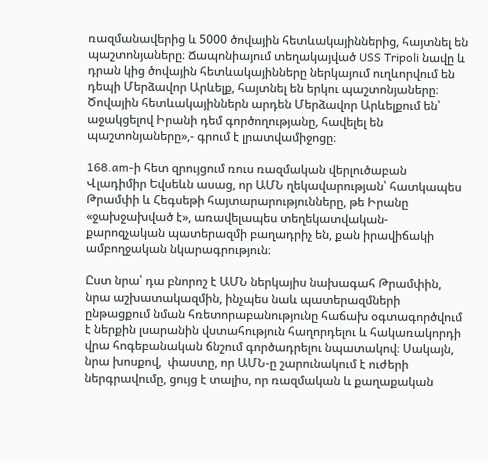ռազմանավերից և 5000 ծովային հետևակայիններից, հայտնել են պաշտոնյաները։ Ճապոնիայում տեղակայված USS Tripoli նավը և դրան կից ծովային հետևակայինները ներկայում ուղևորվում են դեպի Մերձավոր Արևելք, հայտնել են երկու պաշտոնյաները։ Ծովային հետևակայիններն արդեն Մերձավոր Արևելքում են՝ աջակցելով Իրանի դեմ գործողությանը, հավելել են պաշտոնյաները»,- գրում է լրատվամիջոցը։

168.am-ի հետ զրույցում ռուս ռազմական վերլուծաբան Վլադիմիր Եվսեևն ասաց, որ ԱՄՆ ղեկավարության՝ հատկապես Թրամփի և Հեգսեթի հայտարարությունները, թե Իրանը «ջախջախված է», առավելապես տեղեկատվական-քարոզչական պատերազմի բաղադրիչ են, քան իրավիճակի ամբողջական նկարագրություն։

Ըստ նրա՝ դա բնորոշ է ԱՄՆ ներկայիս նախագահ Թրամփին, նրա աշխատակազմին, ինչպես նաև պատերազմների ընթացքում նման հռետորաբանությունը հաճախ օգտագործվում է ներքին լսարանին վստահություն հաղորդելու և հակառակորդի վրա հոգեբանական ճնշում գործադրելու նպատակով։ Սակայն, նրա խոսքով,  փաստը, որ ԱՄՆ-ը շարունակում է ուժերի ներգրավումը, ցույց է տալիս, որ ռազմական և քաղաքական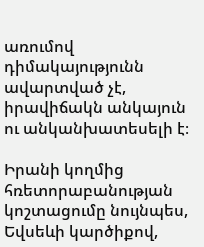առումով դիմակայությունն ավարտված չէ, իրավիճակն անկայուն ու անկանխատեսելի է։

Իրանի կողմից հռետորաբանության կոշտացումը նույնպես, Եվսեևի կարծիքով,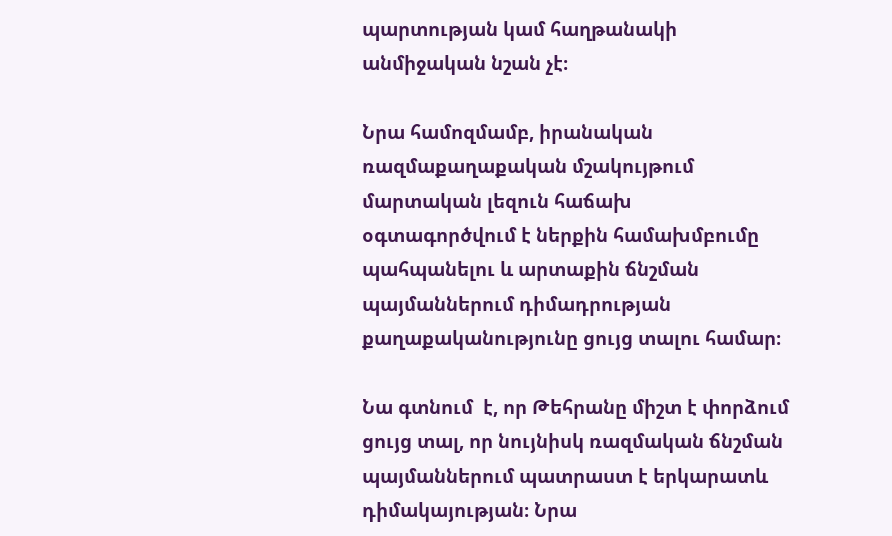պարտության կամ հաղթանակի  անմիջական նշան չէ։

Նրա համոզմամբ, իրանական ռազմաքաղաքական մշակույթում  մարտական լեզուն հաճախ օգտագործվում է ներքին համախմբումը պահպանելու և արտաքին ճնշման պայմաններում դիմադրության քաղաքականությունը ցույց տալու համար։

Նա գտնում  է, որ Թեհրանը միշտ է փորձում  ցույց տալ, որ նույնիսկ ռազմական ճնշման պայմաններում պատրաստ է երկարատև դիմակայության։ Նրա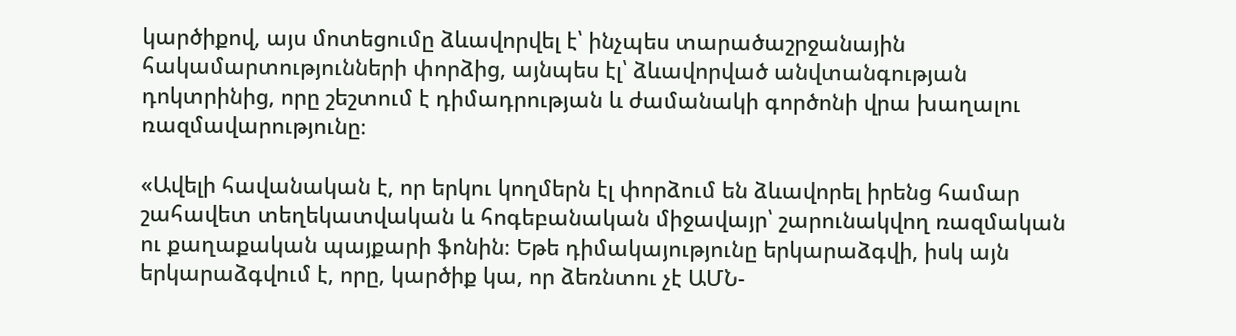կարծիքով, այս մոտեցումը ձևավորվել է՝ ինչպես տարածաշրջանային հակամարտությունների փորձից, այնպես էլ՝ ձևավորված անվտանգության դոկտրինից, որը շեշտում է դիմադրության և ժամանակի գործոնի վրա խաղալու ռազմավարությունը։

«Ավելի հավանական է, որ երկու կողմերն էլ փորձում են ձևավորել իրենց համար շահավետ տեղեկատվական և հոգեբանական միջավայր՝ շարունակվող ռազմական ու քաղաքական պայքարի ֆոնին։ Եթե դիմակայությունը երկարաձգվի, իսկ այն երկարաձգվում է, որը, կարծիք կա, որ ձեռնտու չէ ԱՄՆ-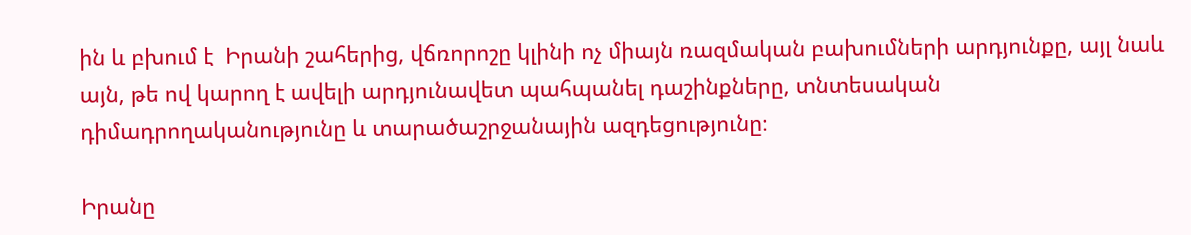ին և բխում է  Իրանի շահերից, վճռորոշը կլինի ոչ միայն ռազմական բախումների արդյունքը, այլ նաև այն, թե ով կարող է ավելի արդյունավետ պահպանել դաշինքները, տնտեսական դիմադրողականությունը և տարածաշրջանային ազդեցությունը։

Իրանը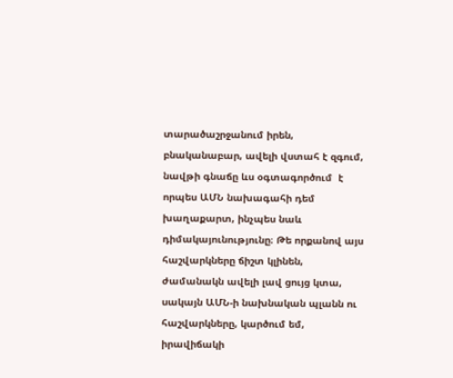տարածաշրջանում իրեն, բնականաբար, ավելի վստահ է զգում, նավթի գնաճը ևս օգտագործում  է որպես ԱՄՆ նախագահի դեմ խաղաքարտ, ինչպես նաև դիմակայունությունը։ Թե որքանով այս հաշվարկները ճիշտ կլինեն, ժամանակն ավելի լավ ցույց կտա, սակայն ԱՄՆ-ի նախնական պլանն ու հաշվարկները, կարծում եմ, իրավիճակի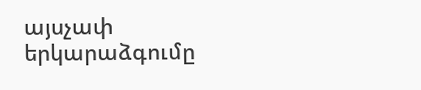այսչափ երկարաձգումը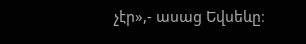չէր»,- ասաց Եվսեևը։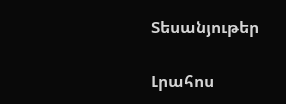Տեսանյութեր

Լրահոս